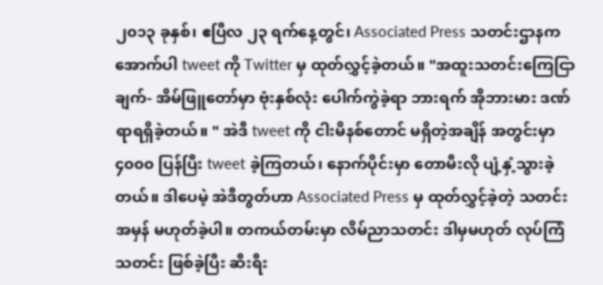၂၀၁၃ ခုနှစ်၊ ဧပြီလ ၂၃ ရက်နေ့တွင်၊ Associated Press သတင်းဌာနက အောက်ပါ tweet ကို Twitter မှ ထုတ်လွှင့်ခဲ့တယ်။ "အထူးသတင်းကြေငြာချက်- အိမ်ဖြူတော်မှာ ဗုံးနှစ်လုံး ပေါက်ကွဲခဲ့ရာ ဘားရက် အိုဘားမား ဒဏ်ရာရရှိခဲ့တယ်။ " အဲဒီ tweet ကို ငါးမိနစ်တောင် မရှိတဲ့အချိန် အတွင်းမှာ ၄၀၀၀ ပြန်ပြီး tweet ခဲ့ကြတယ်၊ နောက်ပိုင်းမှာ တောမီးလို ပျံ့နှံ့သွားခဲ့တယ်။ ဒါပေမဲ့ အဲဒီတွတ်ဟာ Associated Press မှ ထုတ်လွှင့်ခဲ့တဲ့ သတင်းအမှန် မဟုတ်ခဲ့ပါ။ တကယ်တမ်းမှာ လိမ်ညာသတင်း ဒါမှမဟုတ် လုပ်ကြံသတင်း ဖြစ်ခဲ့ပြီး ဆီးရီး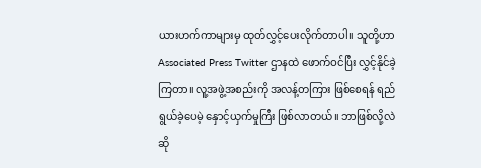ယားဟက်ကာများမှ ထုတ်လွှင့်ပေးလိုက်တာပါ။ သူတို့ဟာ Associated Press Twitter ဌာနထဲ ဖောက်ဝင်ပြီး လွှင့်နိုင်ခဲ့ကြတာ။ လူ့အဖွဲ့အစည်းကို အလန့်တကြား ဖြစ်စေရန် ရည် ရွယ်ခဲ့ပေမဲ့ နှောင့်ယှက်မှုကြီး ဖြစ်လာတယ်။ ဘာဖြစ်လို့လဲဆို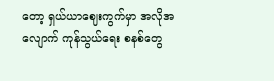တော့ ရှယ်ယာဈေးကွက်မှာ အလိုအလျောက် ကုန်သွယ်ရေး စနစ်တွေ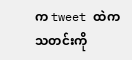က tweet ထဲက သတင်းကို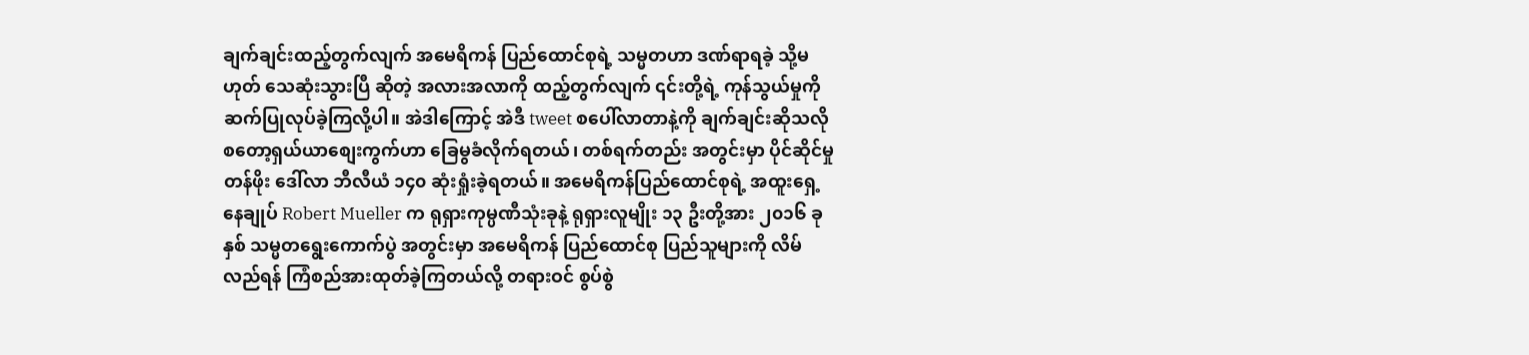ချက်ချင်းထည့်တွက်လျက် အမေရိကန် ပြည်ထောင်စုရဲ့ သမ္မတဟာ ဒဏ်ရာရခဲ့ သို့မဟုတ် သေဆုံးသွားပြီ ဆိုတဲ့ အလားအလာကို ထည့်တွက်လျက် ၎င်းတို့ရဲ့ ကုန်သွယ်မှုကို ဆက်ပြုလုပ်ခဲ့ကြလို့ပါ။ အဲဒါကြောင့် အဲဒီ tweet စပေါ်လာတာနဲ့ကို ချက်ချင်းဆိုသလို စတော့ရှယ်ယာစျေးကွက်ဟာ ခြေမွခံလိုက်ရတယ်၊ တစ်ရက်တည်း အတွင်းမှာ ပိုင်ဆိုင်မှုတန်ဖိုး ဒေါ်လာ ဘီလီယံ ၁၄၀ ဆုံးရှုံးခဲ့ရတယ်။ အမေရိကန်ပြည်ထောင်စုရဲ့ အထူးရှေ့နေချုပ် Robert Mueller က ရုရှားကုမ္ပဏီသုံးခုနဲ့ ရုရှားလူမျိုး ၁၃ ဦးတို့အား ၂၀၁၆ ခုနှစ် သမ္မတရွေးကောက်ပွဲ အတွင်းမှာ အမေရိကန် ပြည်ထောင်စု ပြည်သူများကို လိမ်လည်ရန် ကြံစည်အားထုတ်ခဲ့ကြတယ်လို့ တရားဝင် စွပ်စွဲ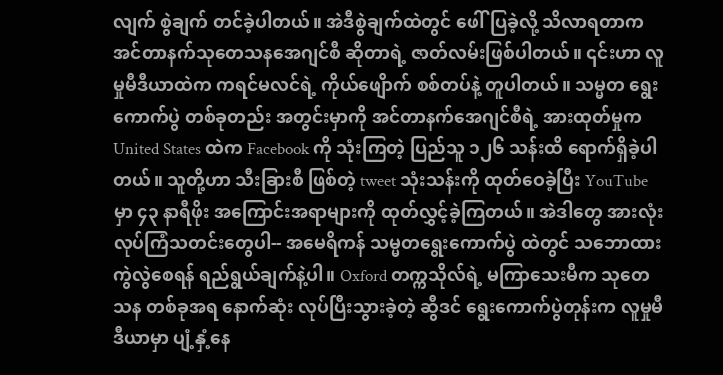လျက် စွဲချက် တင်ခဲ့ပါတယ်။ အဲဒီစွဲချက်ထဲတွင် ဖေါ်ပြခဲ့လို့ သိလာရတာက အင်တာနက်သုတေသနအေဂျင်စီ ဆိုတာရဲ့ ဇာတ်လမ်းဖြစ်ပါတယ်။ ၎င်းဟာ လူမှုမီဒီယာထဲက ကရင်မလင်ရဲ့ ကိုယ်ဖျေိာက် စစ်တပ်နဲ့ တူပါတယ်။ သမ္မတ ရွေးကောက်ပွဲ တစ်ခုတည်း အတွင်းမှာကို အင်တာနက်အေဂျင်စီရဲ့ အားထုတ်မှုက United States ထဲက Facebook ကို သုံးကြတဲ့ ပြည်သူ ၁၂၆ သန်းထိ ရောက်ရှိခဲ့ပါတယ်။ သူတို့ဟာ သီးခြားစီ ဖြစ်တဲ့ tweet သုံးသန်းကို ထုတ်ဝေခဲ့ပြီး YouTube မှာ ၄၃ နာရီဖိုး အကြောင်းအရာများကို ထုတ်လွှင့်ခဲ့ကြတယ်။ အဲဒါတွေ အားလုံး လုပ်ကြံသတင်းတွေပါ-- အမေရိကန် သမ္မတရွေးကောက်ပွဲ ထဲတွင် သဘောထားကွဲလွဲစေရန် ရည်ရွယ်ချက်နဲ့ပါ။ Oxford တက္ကသိုလ်ရဲ့ မကြာသေးမီက သုတေသန တစ်ခုအရ နောက်ဆုံး လုပ်ပြီးသွားခဲ့တဲ့ ဆွီဒင် ရွေးကောက်ပွဲတုန်းက လူမှုမီဒီယာမှာ ပျံ့နှံ့နေ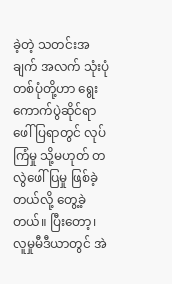ခဲ့တဲ့ သတင်းအချက် အလက် သုံးပုံတစ်ပုံတို့ဟာ ရွေးကောက်ပွဲဆိုင်ရာ ဖေါ်ပြရာတွင် လုပ်ကြံမှု သို့မဟုတ် တလွဲဖေါ်ပြမှု ဖြစ်ခဲ့တယ်လို့ တွေ့ခဲ့တယ်။ ပြီးတော့၊ လူမှုမီဒီယာတွင် အဲ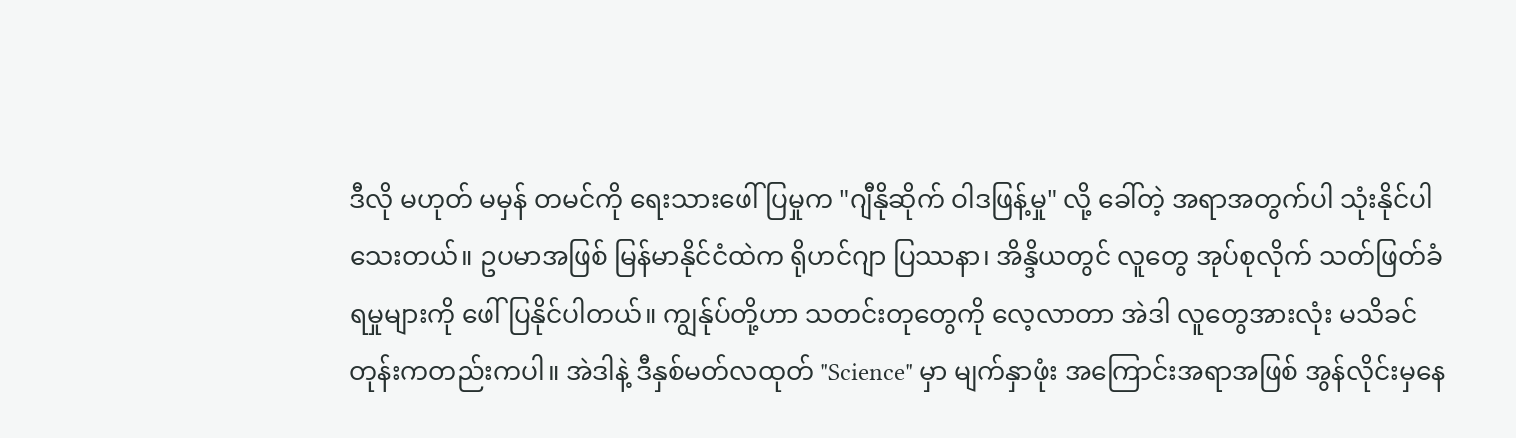ဒီလို မဟုတ် မမှန် တမင်ကို ရေးသားဖေါ်ပြမှုက "ဂျီနိုဆိုက် ဝါဒဖြန့်မှု" လို့ ခေါ်တဲ့ အရာအတွက်ပါ သုံးနိုင်ပါသေးတယ်။ ဥပမာအဖြစ် မြန်မာနိုင်ငံထဲက ရိုဟင်ဂျာ ပြဿနာ၊ အိန္ဒိယတွင် လူတွေ အုပ်စုလိုက် သတ်ဖြတ်ခံရမှုများကို ဖေါ်ပြနိုင်ပါတယ်။ ကျွန်ုပ်တို့ဟာ သတင်းတုတွေကို လေ့လာတာ အဲဒါ လူတွေအားလုံး မသိခင်တုန်းကတည်းကပါ။ အဲဒါနဲ့ ဒီနှစ်မတ်လထုတ် "Science" မှာ မျက်နှာဖုံး အကြောင်းအရာအဖြစ် အွန်လိုင်းမှနေ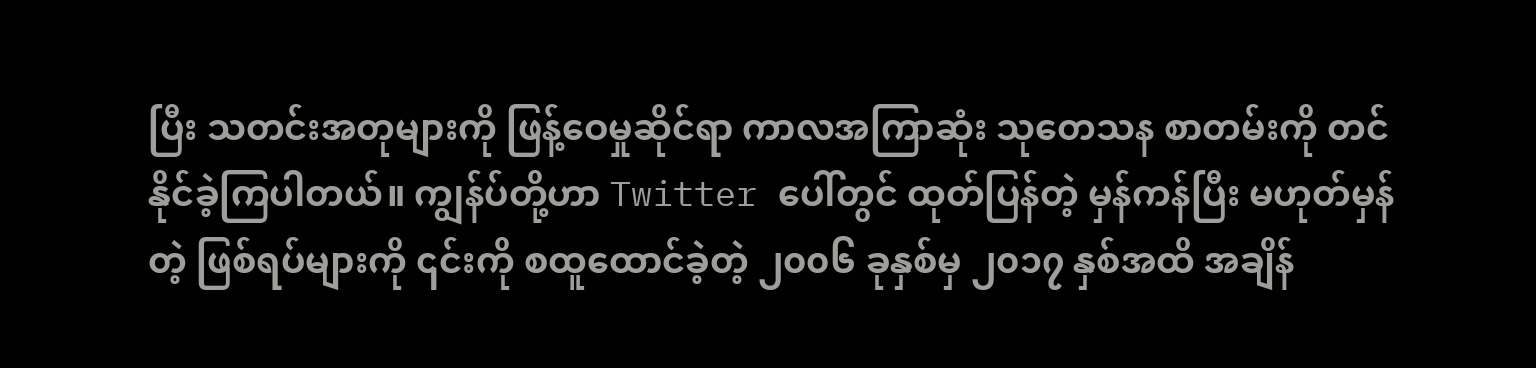ပြီး သတင်းအတုများကို ဖြန့်ဝေမှုဆိုင်ရာ ကာလအကြာဆုံး သုတေသန စာတမ်းကို တင်နိုင်ခဲ့ကြပါတယ်။ ကျွန်ပ်တို့ဟာ Twitter ပေါ်တွင် ထုတ်ပြန်တဲ့ မှန်ကန်ပြီး မဟုတ်မှန်တဲ့ ဖြစ်ရပ်များကို ၎င်းကို စထူထောင်ခဲ့တဲ့ ၂၀၀၆ ခုနှစ်မှ ၂၀၁၇ နှစ်အထိ အချိန်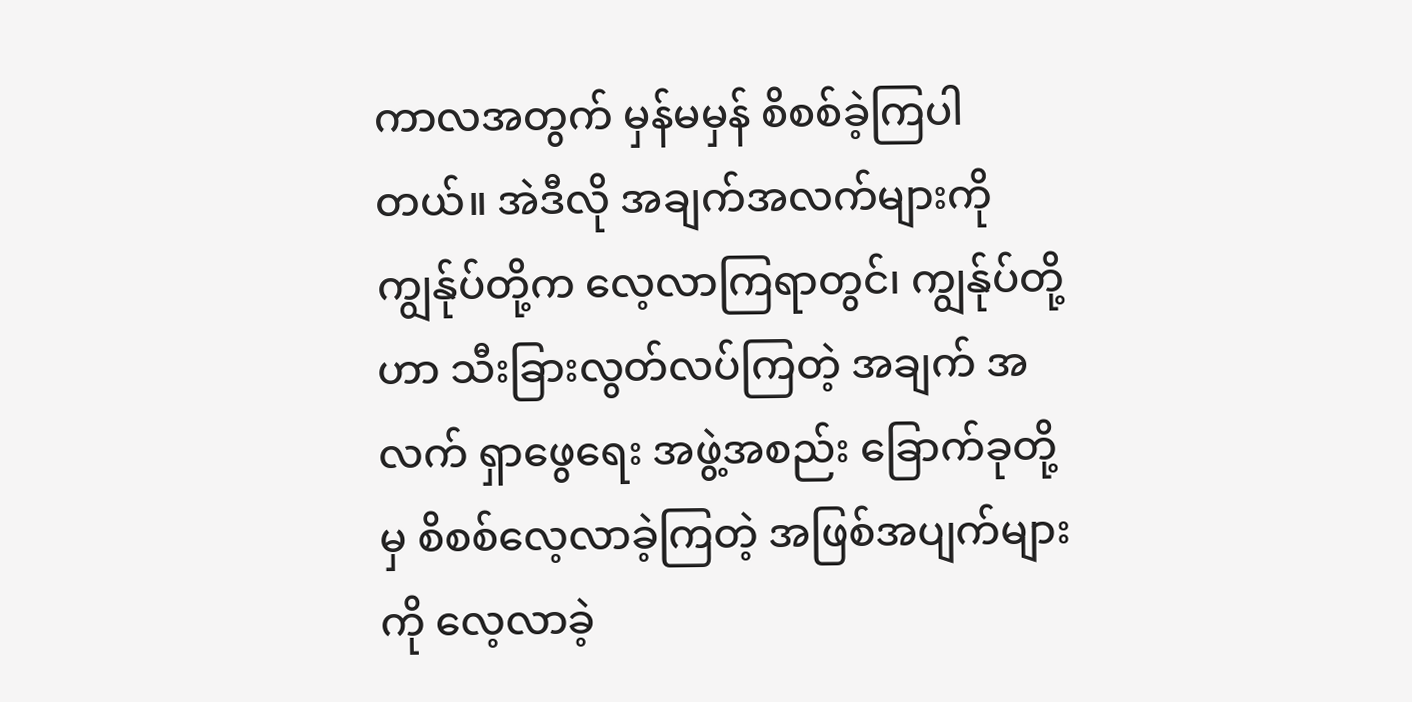ကာလအတွက် မှန်မမှန် စိစစ်ခဲ့ကြပါတယ်။ အဲဒီလို အချက်အလက်များကို ကျွန်ုပ်တို့က လေ့လာကြရာတွင်၊ ကျွန်ုပ်တို့ဟာ သီးခြားလွတ်လပ်ကြတဲ့ အချက် အလက် ရှာဖွေရေး အဖွဲ့အစည်း ခြောက်ခုတို့မှ စိစစ်လေ့လာခဲ့ကြတဲ့ အဖြစ်အပျက်များကို လေ့လာခဲ့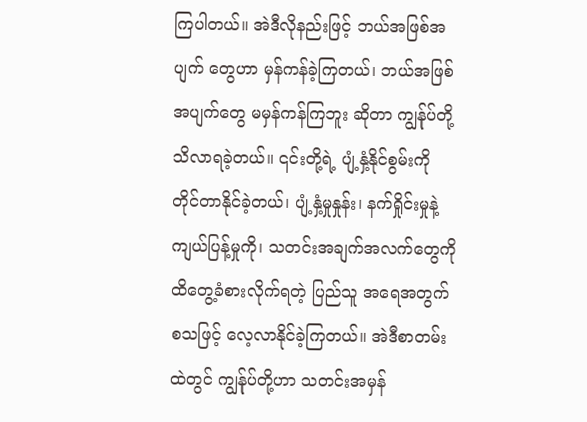ကြပါတယ်။ အဲဒီလိုနည်းဖြင့် ဘယ်အဖြစ်အပျက် တွေဟာ မှန်ကန်ခဲ့ကြတယ်၊ ဘယ်အဖြစ်အပျက်တွေ မမှန်ကန်ကြဘူး ဆိုတာ ကျွန်ုပ်တို့ သိလာရခဲ့တယ်။ ၎င်းတို့ရဲ့ ပျံ့နှံ့နိုင်စွမ်းကို တိုင်တာနိုင်ခဲ့တယ်၊ ပျံ့နှံ့မှုနှုန်း၊ နက်ရှိုင်းမှုနဲ့ ကျယ်ပြန့်မှုကို၊ သတင်းအချက်အလက်တွေကို ထိတွေ့ခံစားလိုက်ရတဲ့ ပြည်သူ အရေအတွက် စသဖြင့် လေ့လာနိုင်ခဲ့ကြတယ်။ အဲဒီစာတမ်းထဲတွင် ကျွန်ုပ်တို့ဟာ သတင်းအမှန်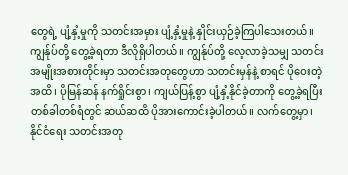တွေရဲ့ ပျံ့နှံ့မှုကို သတင်းအမှား ပျံ့နှံ့မှုနဲ့ နှိုင်းယှဉ်ခဲ့ကြပါသေးတယ်။ ကျွန်ုပ်တို့ တွေ့ခဲ့ရတာ ဒီလိုရှိပါတယ်။ ကျွန်ုပ်တို့ လေ့လာခဲ့သမျှ သတင်းအမျိုးအစားတိုင်းမှာ သတင်းအတုတွေဟာ သတင်းမှန်နဲ့ စာရင် ပိုဝေးတဲ့အထိ၊ ပိုမြန်ဆန် နက်ရှိုင်းစွာ၊ ကျယ်ပြန့်စွာ ပျံ့နှံ့နိုင်ခဲ့တာကို တွေ့ခဲ့ရပြီး တစ်ခါတစ်ရံတွင် ဆယ်ဆထိ ပိုအားကောင်းခဲ့ပါတယ်။ လက်တွေ့မှာ၊ နိုင်ငံရေး သတင်းအတု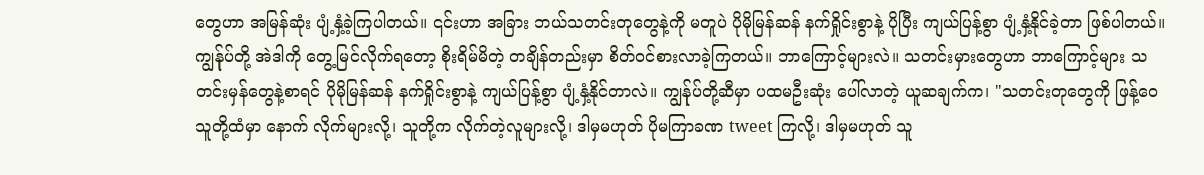တွေဟာ အမြန်ဆုံး ပျံ့နှံ့ခဲ့ကြပါတယ်။ ၎င်းဟာ အခြား ဘယ်သတင်းတုတွေနဲ့ကို မတူပဲ ပိုမိုမြန်ဆန် နက်ရှိုင်းစွာနဲ့ ပိုပြီး ကျယ်ပြန့်စွာ ပျံ့နှံ့နိုင်ခဲ့တာ ဖြစ်ပါတယ်။ ကျွန်ုပ်တို့ အဲဒါကို တွေ့မြင်လိုက်ရတော့ စိုးရိမ်မိတဲ့ တချိန်တည်းမှာ စိတ်ဝင်စားလာခဲ့ကြတယ်။ ဘာကြောင့်များလဲ။ သတင်းမှားတွေဟာ ဘာကြောင့်များ သတင်းမှန်တွေနဲ့စာရင် ပိုမိုမြန်ဆန် နက်ရှိုင်းစွာနဲ့ ကျယ်ပြန့်စွာ ပျံ့နှံ့နိုင်တာလဲ။ ကျွန်ုပ်တို့ဆီမှာ ပထမဦးဆုံး ပေါ်လာတဲ့ ယူဆချက်က၊ "သတင်းတုတွေကို ဖြန့်ဝေသူတို့ထံမှာ နောက် လိုက်များလို့၊ သူတို့က လိုက်တဲ့လူများလို့၊ ဒါမှမဟုတ် ပိုမကြာခဏ tweet ကြလို့၊ ဒါမှမဟုတ် သူ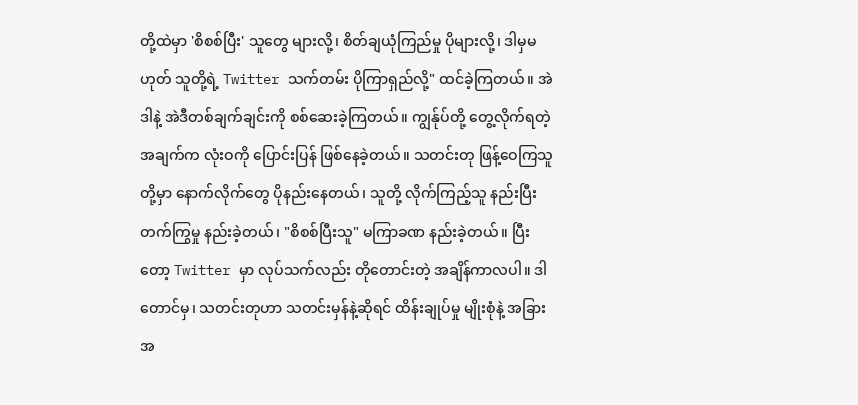တို့ထဲမှာ 'စိစစ်ပြီး' သူတွေ များလို့၊ စိတ်ချယုံကြည်မှု ပိုများလို့၊ ဒါမှမဟုတ် သူတို့ရဲ့ Twitter သက်တမ်း ပိုကြာရှည်လို့" ထင်ခဲ့ကြတယ်။ အဲဒါနဲ့ အဲဒီတစ်ချက်ချင်းကို စစ်ဆေးခဲ့ကြတယ်။ ကျွန်ုပ်တို့ တွေ့လိုက်ရတဲ့အချက်က လုံးဝကို ပြောင်းပြန် ဖြစ်နေခဲ့တယ်။ သတင်းတု ဖြန့်ဝေကြသူတို့မှာ နောက်လိုက်တွေ ပိုနည်းနေတယ်၊ သူတို့ လိုက်ကြည့်သူ နည်းပြီး တက်ကြွမှု နည်းခဲ့တယ်၊ "စိစစ်ပြီးသူ" မကြာခဏ နည်းခဲ့တယ်။ ပြီးတော့ Twitter မှာ လုပ်သက်လည်း တိုတောင်းတဲ့ အချိန်ကာလပါ။ ဒါတောင်မှ၊ သတင်းတုဟာ သတင်းမှန်နဲ့ဆိုရင် ထိန်းချုပ်မှု မျိုးစုံနဲ့ အခြား အ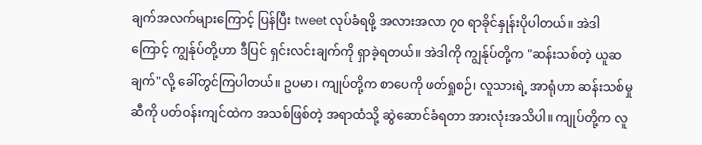ချက်အလက်များကြောင့် ပြန်ပြီး tweet လုပ်ခံရဖို့ အလားအလာ ၇၀ ရာခိုင်နှုန်းပိုပါတယ်။ အဲဒါကြောင့် ကျွန်ုပ်တို့ဟာ ဒီပြင် ရှင်းလင်းချက်ကို ရှာခဲ့ရတယ်။ အဲဒါကို ကျွန်ုပ်တို့က "ဆန်းသစ်တဲ့ ယူဆချက်"လို့ ခေါ်တွင်ကြပါတယ်။ ဥပမာ၊ ကျုပ်တို့က စာပေကို ဖတ်ရှုစဉ်၊ လူသားရဲ့ အာရုံဟာ ဆန်းသစ်မှုဆီကို ပတ်ဝန်းကျင်ထဲက အသစ်ဖြစ်တဲ့ အရာထံသို့ ဆွဲဆောင်ခံရတာ အားလုံးအသိပါ။ ကျုပ်တို့က လူ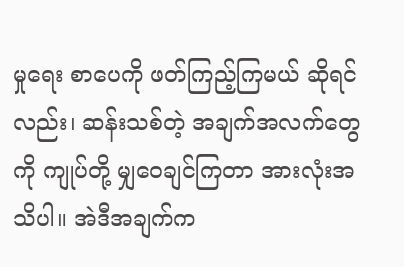မှုရေး စာပေကို ဖတ်ကြည့်ကြမယ် ဆိုရင်လည်း၊ ဆန်းသစ်တဲ့ အချက်အလက်တွေကို ကျုပ်တို့ မျှဝေချင်ကြတာ အားလုံးအသိပါ။ အဲဒီအချက်က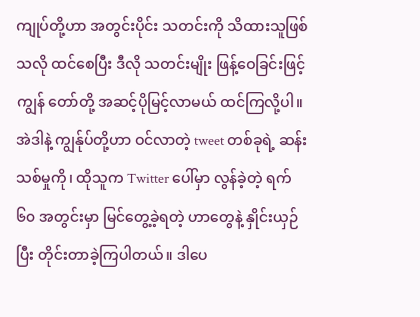ကျုပ်တို့ဟာ အတွင်းပိုင်း သတင်းကို သိထားသူဖြစ်သလို ထင်စေပြီး ဒီလို သတင်းမျိုး ဖြန့်ဝေခြင်းဖြင့် ကျွန် တော်တို့ အဆင့်ပိုမြင့်လာမယ် ထင်ကြလို့ပါ။ အဲဒါနဲ့ ကျွန်ုပ်တို့ဟာ ဝင်လာတဲ့ tweet တစ်ခုရဲ့ ဆန်းသစ်မှုကို၊ ထိုသူက Twitter ပေါ်မှာ လွန်ခဲ့တဲ့ ရက် ၆၀ အတွင်းမှာ မြင်တွေ့ခဲ့ရတဲ့ ဟာတွေနဲ့ နှိုင်းယှဉ်ပြီး တိုင်းတာခဲ့ကြပါတယ်။ ဒါပေ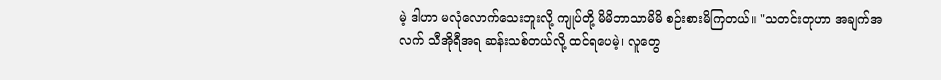မဲ့ ဒါဟာ မလုံလောက်သေးဘူးလို့ ကျုပ်တို့ မိမိဘာသာမိမိ စဉ်းစားမိကြတယ်။ "သတင်းတုဟာ အချက်အလက် သီအိုရီအရ ဆန်းသစ်တယ်လို့ ထင်ရပေမဲ့၊ လူတွေ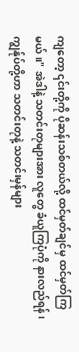ကျတော့ ၎င်းတို့ကို ပိုဆန်းသစ်တယ်လို့ ထင်မှတ်ချင်မှ ထင်မှတ်ကြမယ်။" အဲဒါနဲ့ သတင်းတုများအား လူတွေ ခံယူကြပုံကို နားလည်ရန်၊ ကျွန်ုပ်တို့ဟာ သတင်းတုနဲ့ သတင်းမှန်များ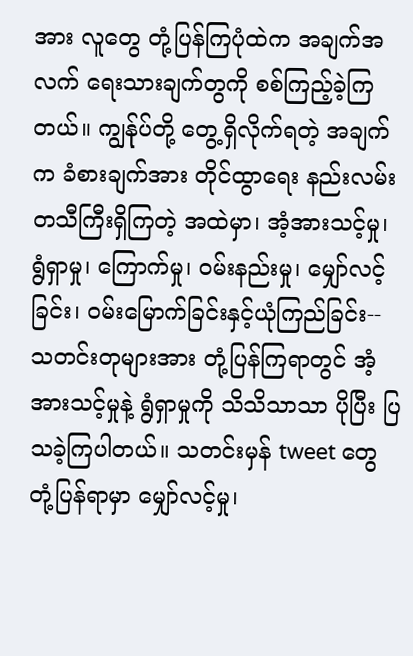အား လူတွေ တုံ့ပြန်ကြပုံထဲက အချက်အလက် ရေးသားချက်တွကို စစ်ကြည့်ခဲ့ကြတယ်။ ကျွန်ုပ်တို့ တွေ့ရှိလိုက်ရတဲ့ အချက်က ခံစားချက်အား တိုင်ထွာရေး နည်းလမ်း တသီကြီးရှိကြတဲ့ အထဲမှာ၊ အံ့အားသင့်မှု၊ ရွံရှာမှု၊ ကြောက်မှု၊ ဝမ်းနည်းမှု၊ မျှော်လင့်ခြင်း၊ ဝမ်းမြောက်ခြင်းနှင့်ယုံကြည်ခြင်း-- သတင်းတုများအား တုံ့ပြန်ကြရာတွင် အံ့အားသင့်မှုနဲ့ ရွံရှာမှုကို သိသိသာသာ ပိုပြီး ပြသခဲ့ကြပါတယ်။ သတင်းမှန် tweet တွေ တုံ့ပြန်ရာမှာ မျှော်လင့်မှု၊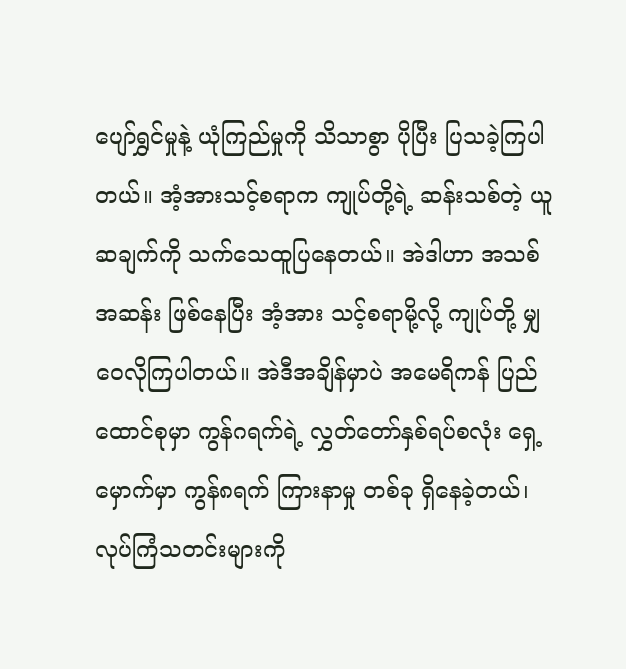ပျော်ရွှင်မှုနဲ့ ယုံကြည်မှုကို သိသာစွာ ပိုပြီး ပြသခဲ့ကြပါတယ်။ အံ့အားသင့်စရာက ကျုပ်တို့ရဲ့ ဆန်းသစ်တဲ့ ယူဆချက်ကို သက်သေထူပြနေတယ်။ အဲဒါဟာ အသစ်အဆန်း ဖြစ်နေပြီး အံ့အား သင့်စရာမို့လို့ ကျုပ်တို့ မျှဝေလိုကြပါတယ်။ အဲဒီအချိန်မှာပဲ အမေရိကန် ပြည်ထောင်စုမှာ ကွန်ဂရက်ရဲ့ လွှတ်တော်နှစ်ရပ်စလုံး ရှေ့မှောက်မှာ ကွန်၈ရက် ကြားနာမှု တစ်ခု ရှိနေခဲ့တယ်၊ လုပ်ကြံသတင်းများကို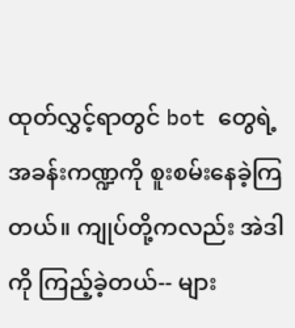ထုတ်လွှင့်ရာတွင် bot တွေရဲ့ အခန်းကဏ္ဍကို စူးစမ်းနေခဲ့ကြတယ်။ ကျုပ်တို့ကလည်း အဲဒါကို ကြည့်ခဲ့တယ်-- များ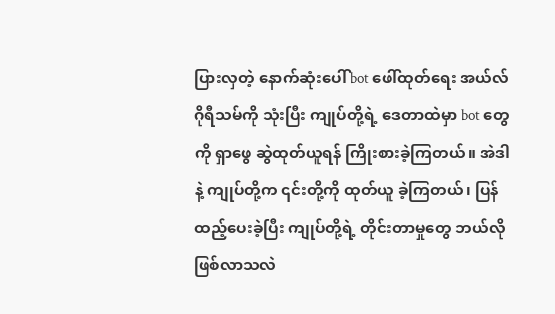ပြားလှတဲ့ နောက်ဆုံးပေါ် bot ဖေါ်ထုတ်ရေး အယ်လ်ဂိုရီသမ်ကို သုံးပြီး ကျုပ်တို့ရဲ့ ဒေတာထဲမှာ bot တွေကို ရှာဖွေ ဆွဲထုတ်ယူရန် ကြိုးစားခဲ့ကြတယ်။ အဲဒါနဲ့ ကျုပ်တို့က ၎င်းတို့ကို ထုတ်ယူ ခဲ့ကြတယ်၊ ပြန်ထည့်ပေးခဲ့ပြီး ကျုပ်တို့ရဲ့ တိုင်းတာမှုတွေ ဘယ်လို ဖြစ်လာသလဲ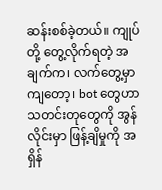ဆန်းစစ်ခဲ့တယ်။ ကျုပ်တို့ တွေ့လိုက်ရတဲ့ အချက်က၊ လက်တွေ့မှာကျတော့၊ bot တွေဟာ သတင်းတုတွေကို အွန်လိုင်းမှာ ဖြန့်ချိမှုကို အရှိန်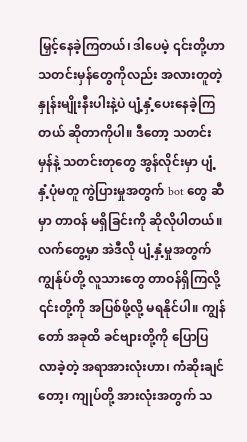မြှင့်နေခဲ့ကြတယ်၊ ဒါပေမဲ့ ၎င်းတို့ဟာ သတင်းမှန်တွေကိုလည်း အလားတူတဲ့ နှုန်းမျိုးနီးပါးနဲ့ပဲ ပျံ့နှံ့ပေးနေခဲ့ကြတယ် ဆိုတာကိုပါ။ ဒီတော့ သတင်းမှန်နဲ့ သတင်းတုတွေ အွန်လိုင်းမှာ ပျံ့နှံ့ပုံမတူ ကွဲပြားမှုအတွက် bot တွေ ဆီမှာ တာဝန် မရှိခြင်းကို ဆိုလိုပါတယ်။ လက်တွေ့မှာ အဲဒီလို ပျံ့နှံ့မှုအတွက် ကျွန်ုပ်တို့ လူသားတွေ တာဝန်ရှိကြလို့ ၎င်းတို့ကို အပြစ်ဖို့လို့ မရနိုင်ပါ။ ကျွန်တော် အခုထိ ခင်ဗျားတို့ကို ပြောပြလာခဲ့တဲ့ အရာအားလုံးဟာ၊ ကံဆိုးချင်တော့၊ ကျုပ်တို့ အားလုံးအတွက် သ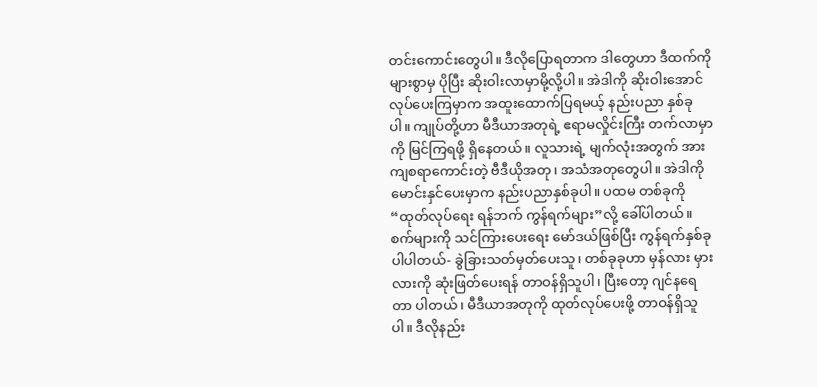တင်းကောင်းတွေပါ။ ဒီလိုပြောရတာက ဒါတွေဟာ ဒီထက်ကို များစွာမှ ပိုပြီး ဆိုးဝါးလာမှာမို့လို့ပါ။ အဲဒါကို ဆိုးဝါးအောင် လုပ်ပေးကြမှာက အထူးထောက်ပြရမယ့် နည်းပညာ နှစ်ခုပါ။ ကျုပ်တို့ဟာ မီဒီယာအတုရဲ့ ဧရာမလှိုင်းကြီး တက်လာမှာကို မြင်ကြရဖို့ ရှိနေတယ်။ လူသားရဲ့ မျက်လုံးအတွက် အားကျစရာကောင်းတဲ့ ဗီဒီယိုအတု၊ အသံအတုတွေပါ။ အဲဒါကို မောင်းနှင်ပေးမှာက နည်းပညာနှစ်ခုပါ။ ပထမ တစ်ခုကို “ထုတ်လုပ်ရေး ရန်ဘက် ကွန်ရက်များ”လို့ ခေါ်ပါတယ်။ စက်များကို သင်ကြားပေးရေး မော်ဒယ်ဖြစ်ပြီး ကွန်ရက်နှစ်ခု ပါပါတယ်- ခွဲခြားသတ်မှတ်ပေးသူ၊ တစ်ခုခုဟာ မှန်လား မှားလားကို ဆုံးဖြတ်ပေးရန် တာဝန်ရှိသူပါ၊ ပြီးတော့ ဂျင်နရေတာ ပါတယ်၊ မီဒီယာအတုကို ထုတ်လုပ်ပေးဖို့ တာဝန်ရှိသူပါ။ ဒီလိုနည်း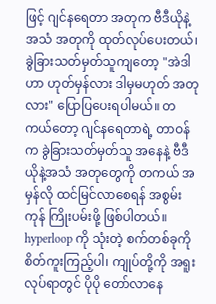ဖြင့် ဂျင်နရေတာ အတုက ဗီဒီယိုနဲ့ အသံ အတုကို ထုတ်လုပ်ပေးတယ်၊ ခွဲခြားသတ်မှတ်သူကျတော့ "အဲဒါဟာ ဟုတ်မှန်လား ဒါမှမဟုတ် အတုလား" ပြောပြပေးရပါမယ်။ တကယ်တော့ ဂျင်နရေတာရဲ့ တာဝန်က ခွဲခြားသတ်မှတ်သူ အနေနဲ့ ဗီဒီယိုနဲ့အသံ အတုတွေကို တကယ် အမှန်လို ထင်မြင်လာစေရန် အစွမ်းကုန် ကြိုးပမ်းဖို့ ဖြစ်ပါတယ်။ hyperloop ကို သုံးတဲ့ စက်တစ်ခုကို စိတ်ကူးကြည့်ပါ၊ ကျုပ်တို့ကို အရူးလုပ်ရာတွင် ပိုပို တော်လာနေ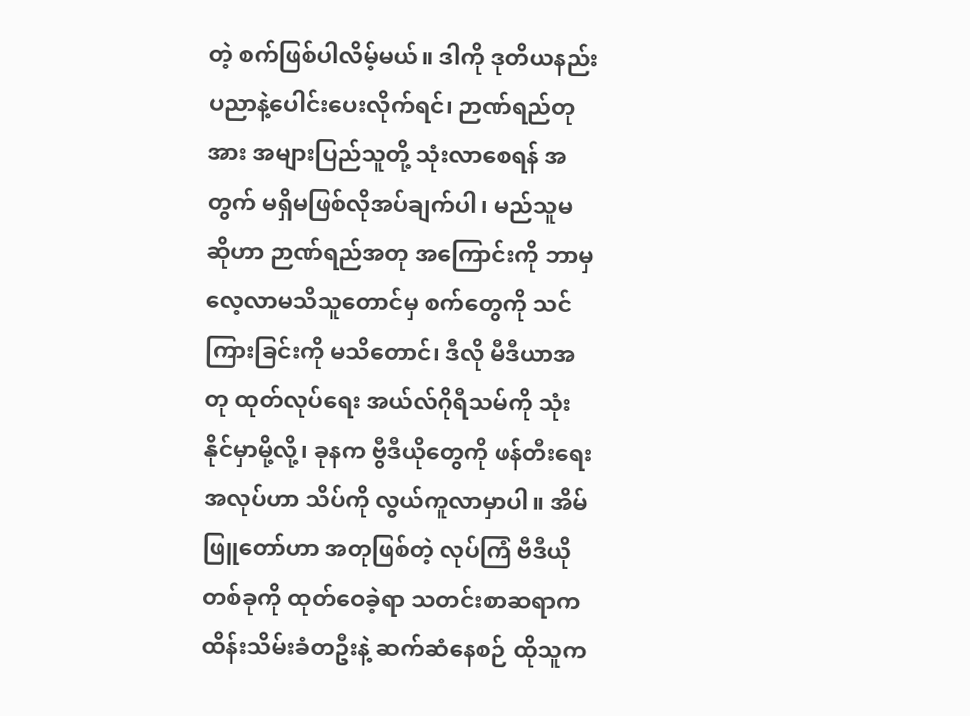တဲ့ စက်ဖြစ်ပါလိမ့်မယ်။ ဒါကို ဒုတိယနည်းပညာနဲ့ပေါင်းပေးလိုက်ရင်၊ ဉာဏ်ရည်တုအား အများပြည်သူတို့ သုံးလာစေရန် အတွက် မရှိမဖြစ်လိုအပ်ချက်ပါ၊ မည်သူမဆိုဟာ ဉာဏ်ရည်အတု အကြောင်းကို ဘာမှ လေ့လာမသိသူတောင်မှ စက်တွေကို သင်ကြားခြင်းကို မသိတောင်၊ ဒီလို မီဒီယာအတု ထုတ်လုပ်ရေး အယ်လ်ဂိုရီသမ်ကို သုံးနိုင်မှာမို့လို့၊ ခုနက ဗွီဒီယိုတွေကို ဖန်တီးရေး အလုပ်ဟာ သိပ်ကို လွယ်ကူလာမှာပါ။ အိမ်ဖြူတော်ဟာ အတုဖြစ်တဲ့ လုပ်ကြံ ဗီဒီယိုတစ်ခုကို ထုတ်ဝေခဲ့ရာ သတင်းစာဆရာက ထိန်းသိမ်းခံတဦးနဲ့ ဆက်ဆံနေစဉ် ထိုသူက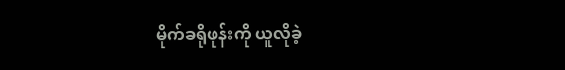မိုက်ခရိုဖုန်းကို ယူလိုခဲ့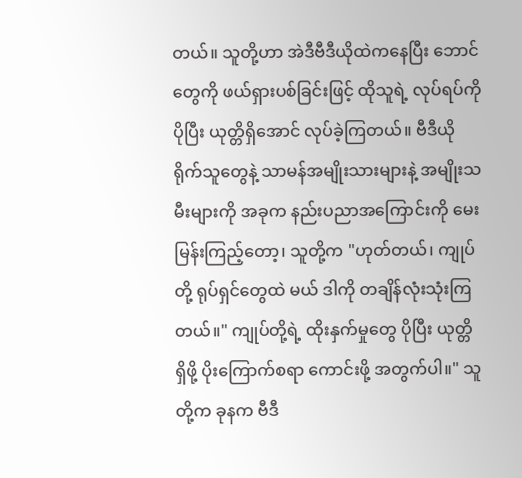တယ်။ သူတို့ဟာ အဲဒီဗီဒီယိုထဲကနေပြီး ဘောင်တွေကို ဖယ်ရှားပစ်ခြင်းဖြင့် ထိုသူရဲ့ လုပ်ရပ်ကို ပိုပြီး ယုတ္တိရှိအောင် လုပ်ခဲ့ကြတယ်။ ဗီဒီယိုရိုက်သူတွေနဲ့ သာမန်အမျိုးသားများနဲ့ အမျိုးသမီးများကို အခုက နည်းပညာအကြောင်းကို မေးမြန်းကြည့်တော့၊ သူတို့က "ဟုတ်တယ်၊ ကျုပ်တို့ ရုပ်ရှင်တွေထဲ မယ် ဒါကို တချိန်လုံးသုံးကြတယ်။" ကျုပ်တို့ရဲ့ ထိုးနှက်မှုတွေ ပိုပြီး ယုတ္တိ ရှိဖို့ ပိုးကြောက်စရာ ကောင်းဖို့ အတွက်ပါ။" သူတို့က ခုနက ဗီဒီ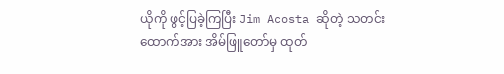ယိုကို ဖွင့်ပြခဲ့ကြပြီး Jim Acosta ဆိုတဲ့ သတင်းထောက်အား အိမ်ဖြူတော်မှ ထုတ်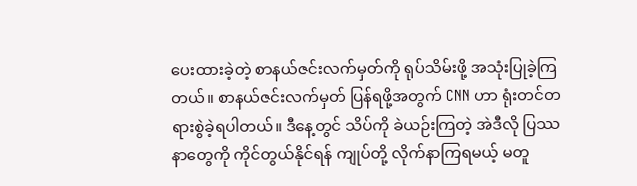ပေးထားခဲ့တဲ့ စာနယ်ဇင်းလက်မှတ်ကို ရုပ်သိမ်းဖို့ အသုံးပြုခဲ့ကြတယ်။ စာနယ်ဇင်းလက်မှတ် ပြန်ရဖို့အတွက် CNN ဟာ ရုံးတင်တရားစွဲခဲ့ရပါတယ်။ ဒီနေ့တွင် သိပ်ကို ခဲယဉ်းကြတဲ့ အဲဒီလို ပြဿနာတွေကို ကိုင်တွယ်နိုင်ရန် ကျုပ်တို့ လိုက်နာကြရမယ့် မတူ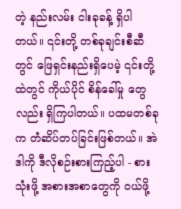တဲ့ နည်းလမ်း ငါးခုခန့် ရှိပါတယ်။ ၎င်းတို့ တစ်ခုချင်းစီဆီတွင် ဖြေရှင်းနည်းရှိပေမဲ့ ၎င်းတို့ထဲတွင် ကိုယ်ပိုင် စိန်ခေါ်မှု တွေလည်း ရှိကြပါတယ်။ ပထမတစ်ခုက တံဆိပ်တပ်ခြင်းဖြစ်တယ်။ အဲဒါကို ဒီလိုစဉ်းစားကြည့်ပါ - စားသုံးဖို့ အစားအစာတွေကို ဝယ်ဖို့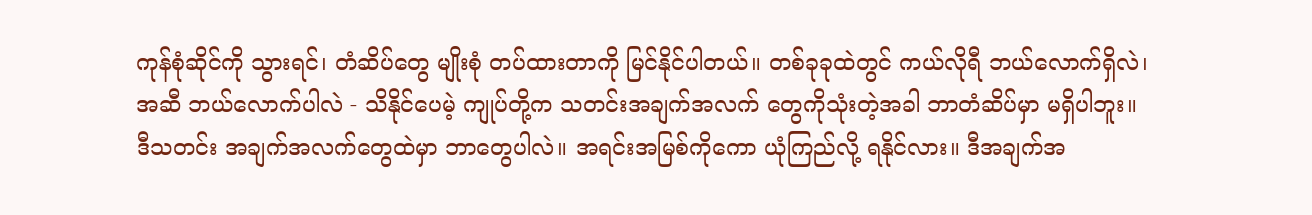ကုန်စုံဆိုင်ကို သွားရင်၊ တံဆိပ်တွေ မျိုးစုံ တပ်ထားတာကို မြင်နိုင်ပါတယ်။ တစ်ခုခုထဲတွင် ကယ်လိုရီ ဘယ်လောက်ရှိလဲ၊ အဆီ ဘယ်လောက်ပါလဲ - သိနိုင်ပေမဲ့ ကျုပ်တို့က သတင်းအချက်အလက် တွေကိုသုံးတဲ့အခါ ဘာတံဆိပ်မှာ မရှိပါဘူး။ ဒီသတင်း အချက်အလက်တွေထဲမှာ ဘာတွေပါလဲ။ အရင်းအမြစ်ကိုကော ယုံကြည်လို့ ရနိုင်လား။ ဒီအချက်အ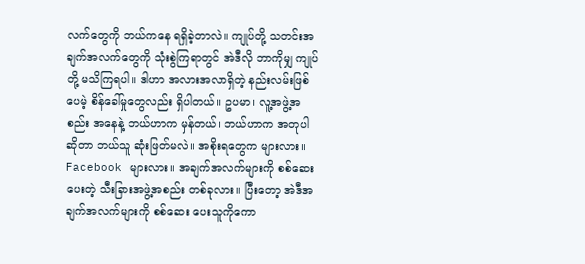လက်တွေကို ဘယ်ကနေ ရရှိခဲ့တာလဲ။ ကျုပ်တို့ သတင်းအချက်အလက်တွေကို သုံးစွဲကြရာတွင် အဲဒီလို ဘာကိုမျှ ကျုပ်တို့ မသိကြရပါ။ ဒါဟာ အလားအလာရှိတဲ့ နည်းလမ်းဖြစ်ပေမဲ့ စိန်ခေါ်မှုတွေလည်း ရှိပါတယ်။ ဥပမာ၊ လူ့အဖွဲ့အစည်း အနေနဲ့ ဘယ်ဟာက မှန်တယ်၊ ဘယ်ဟာက အတုပါ ဆိုတာ ဘယ်သူ ဆုံးဖြတ်မလဲ။ အစိုးရတွေက များလား။ Facebook များလား။ အချက်အလက်များကို စစ်ဆေးပေးတဲ့ သီးခြားအဖွဲ့အစည်း တစ်ခုလား။ ပြီးတော့ အဲဒီအချက်အလက်များကို စစ်ဆေး ပေးသူကိုကော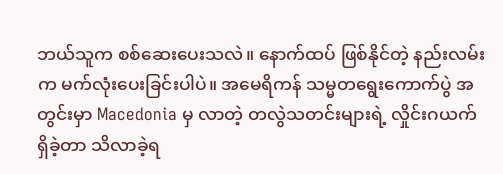ဘယ်သူက စစ်ဆေးပေးသလဲ။ နောက်ထပ် ဖြစ်နိုင်တဲ့ နည်းလမ်းက မက်လုံးပေးခြင်းပါပဲ။ အမေရိကန် သမ္မတရွေးကောက်ပွဲ အတွင်းမှာ Macedonia မှ လာတဲ့ တလွဲသတင်းများရဲ့ လှိုင်းဂယက် ရှိခဲ့တာ သိလာခဲ့ရ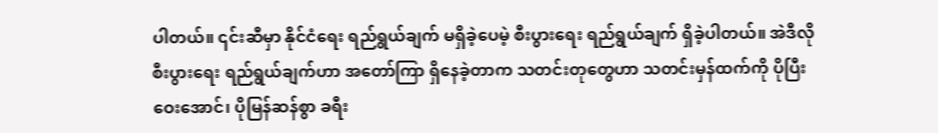ပါတယ်။ ၎င်းဆီမှာ နိုင်ငံရေး ရည်ရွယ်ချက် မရှိခဲ့ပေမဲ့ စီးပွားရေး ရည်ရွယ်ချက် ရှိခဲ့ပါတယ်။ အဲဒီလို စီးပွားရေး ရည်ရွယ်ချက်ဟာ အတော်ကြာ ရှိနေခဲ့တာက သတင်းတုတွေဟာ သတင်းမှန်ထက်ကို ပိုပြီး ဝေးအောင်၊ ပိုမြန်ဆန်စွာ ခရီး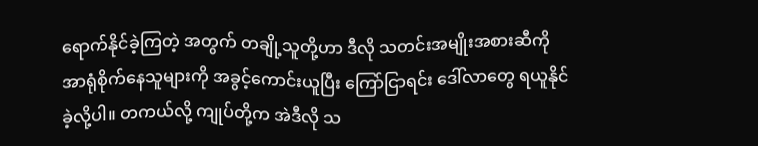ရောက်နိုင်ခဲ့ကြတဲ့ အတွက် တချို့သူတို့ဟာ ဒီလို သတင်းအမျိုးအစားဆီကို အာရုံစိုက်နေသူများကို အခွင့်ကောင်းယူပြီး ကြော်ငြာရင်း ဒေါ်လာတွေ ရယူနိုင်ခဲ့လို့ပါ။ တကယ်လို့ ကျုပ်တို့က အဲဒီလို သ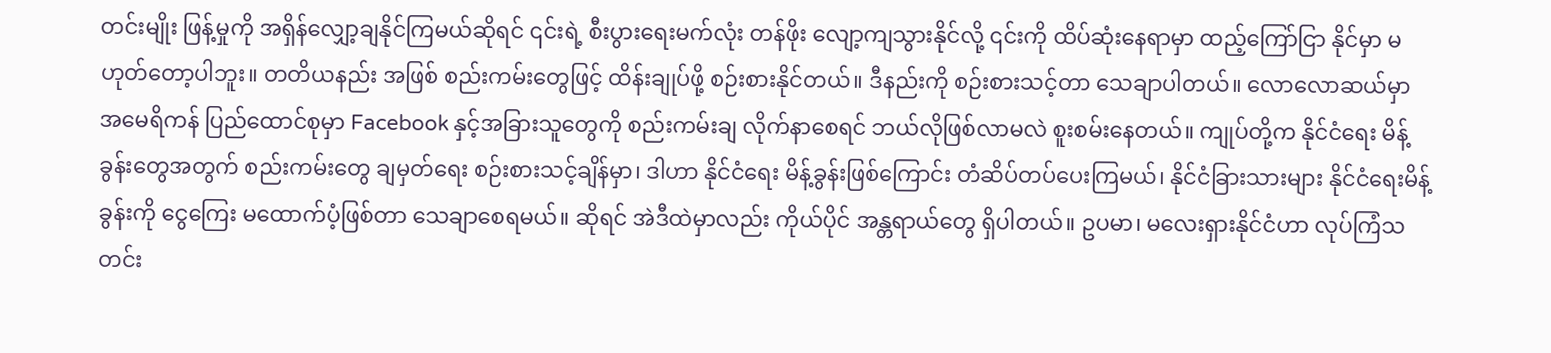တင်းမျိုး ဖြန့်မှုကို အရှိန်လျှော့ချနိုင်ကြမယ်ဆိုရင် ၎င်းရဲ့ စီးပွားရေးမက်လုံး တန်ဖိုး လျော့ကျသွားနိုင်လို့ ၎င်းကို ထိပ်ဆုံးနေရာမှာ ထည့်ကြော်ငြာ နိုင်မှာ မဟုတ်တော့ပါဘူး။ တတိယနည်း အဖြစ် စည်းကမ်းတွေဖြင့် ထိန်းချုပ်ဖို့ စဉ်းစားနိုင်တယ်။ ဒီနည်းကို စဉ်းစားသင့်တာ သေချာပါတယ်။ လောလောဆယ်မှာ အမေရိကန် ပြည်ထောင်စုမှာ Facebook နှင့်အခြားသူတွေကို စည်းကမ်းချ လိုက်နာစေရင် ဘယ်လိုဖြစ်လာမလဲ စူးစမ်းနေတယ်။ ကျုပ်တို့က နိုင်ငံရေး မိန့်ခွန်းတွေအတွက် စည်းကမ်းတွေ ချမှတ်ရေး စဉ်းစားသင့်ချိန်မှာ၊ ဒါဟာ နိုင်ငံရေး မိန့်ခွန်းဖြစ်ကြောင်း တံဆိပ်တပ်ပေးကြမယ်၊ နိုင်ငံခြားသားများ နိုင်ငံရေးမိန့်ခွန်းကို ငွေကြေး မထောက်ပံ့ဖြစ်တာ သေချာစေရမယ်။ ဆိုရင် အဲဒီထဲမှာလည်း ကိုယ်ပိုင် အန္တရာယ်တွေ ရှိပါတယ်။ ဥပမာ၊ မလေးရှားနိုင်ငံဟာ လုပ်ကြံသတင်း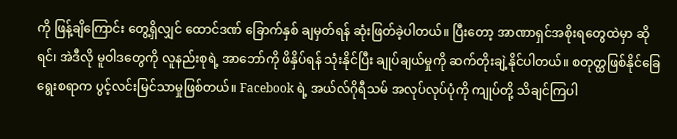ကို ဖြန့်ချိကြောင်း တွေ့ရှိလျှင် ထောင်ဒဏ် ခြောက်နှစ် ချမှတ်ရန် ဆုံးဖြတ်ခဲ့ပါတယ်။ ပြီးတော့ အာဏာရှင်အစိုးရတွေထဲမှာ ဆိုရင်၊ အဲဒီလို မူဝါဒတွေကို လူနည်းစုရဲ့ အာဘော်ကို ဖိနှိပ်ရန် သုံးနိုင်ပြီး ချုပ်ချယ်မှုကို ဆက်တိုးချဲ့နိုင်ပါတယ်။ စတုတ္ထဖြစ်နိုင်ခြေ ရွေးစရာက ပွင့်လင်းမြင်သာမှုဖြစ်တယ်။ Facebook ရဲ့ အယ်လ်ဂိုရီသမ် အလုပ်လုပ်ပုံကို ကျုပ်တို့ သိချင်ကြပါ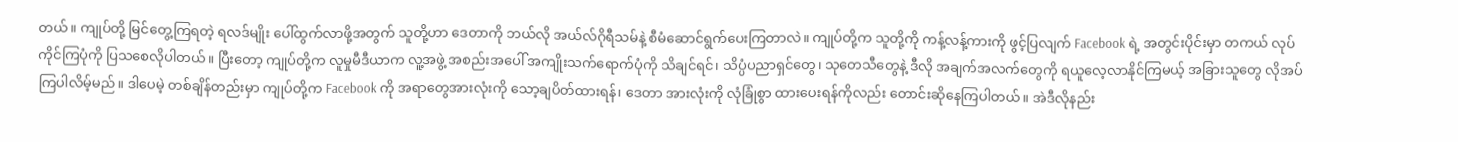တယ်။ ကျုပ်တို့ မြင်တွေ့ကြရတဲ့ ရလဒ်မျိုး ပေါ်ထွက်လာဖို့အတွက် သူတို့ဟာ ဒေတာကို ဘယ်လို အယ်လ်ဂိုရီသမ်နဲ့ စီမံဆောင်ရွက်ပေးကြတာလဲ။ ကျုပ်တို့က သူတို့ကို ကန့်လန့်ကားကို ဖွင့်ပြလျက် Facebook ရဲ့ အတွင်းပိုင်းမှာ တကယ် လုပ်ကိုင်ကြပုံကို ပြသစေလိုပါတယ်။ ပြီးတော့ ကျုပ်တို့က လူမှုမီဒီယာက လူ့အဖွဲ့ အစည်းအပေါ် အကျိုးသက်ရောက်ပုံကို သိချင်ရင်၊ သိပ္ပံပညာရှင်တွေ၊ သုတေသီတွေနဲ့ ဒီလို အချက်အလက်တွေကို ရယူလေ့လာနိုင်ကြမယ့် အခြားသူတွေ လိုအပ်ကြပါလိမ့်မည်။ ဒါပေမဲ့ တစ်ချိန်တည်းမှာ ကျုပ်တို့က Facebook ကို အရာတွေအားလုံးကို သော့ချပိတ်ထားရန်၊ ဒေတာ အားလုံးကို လုံခြုံစွာ ထားပေးရန်ကိုလည်း တောင်းဆိုနေကြပါတယ်။ အဲဒီလိုနည်း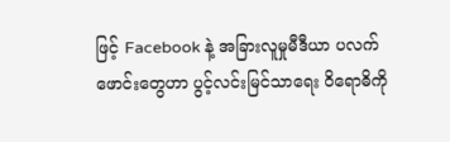ဖြင့် Facebook နဲ့ အခြားလူမှုမီဒီယာ ပလက်ဖောင်းတွေဟာ ပွင့်လင်းမြင်သာရေး ဝိရောဓိကို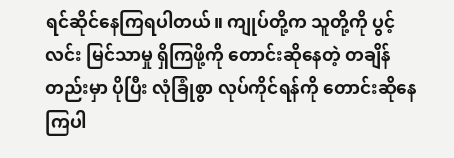ရင်ဆိုင်နေကြရပါတယ်။ ကျုပ်တို့က သူတို့ကို ပွင့်လင်း မြင်သာမှု ရှိကြဖို့ကို တောင်းဆိုနေတဲ့ တချိန်တည်းမှာ ပိုပြီး လုံခြုံစွာ လုပ်ကိုင်ရန်ကို တောင်းဆိုနေကြပါ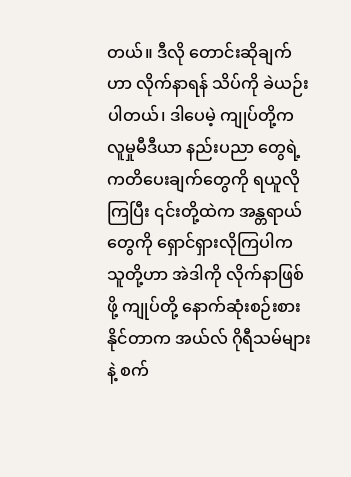တယ်။ ဒီလို တောင်းဆိုချက်ဟာ လိုက်နာရန် သိပ်ကို ခဲယဉ်းပါတယ်၊ ဒါပေမဲ့ ကျုပ်တို့က လူမှုမီဒီယာ နည်းပညာ တွေရဲ့ ကတိပေးချက်တွေကို ရယူလိုကြပြီး ၎င်းတို့ထဲက အန္တရာယ်တွေကို ရှောင်ရှားလိုကြပါက သူတို့ဟာ အဲဒါကို လိုက်နာဖြစ်ဖို့ ကျုပ်တို့ နောက်ဆုံးစဉ်းစားနိုင်တာက အယ်လ် ဂိုရီသမ်များနဲ့ စက်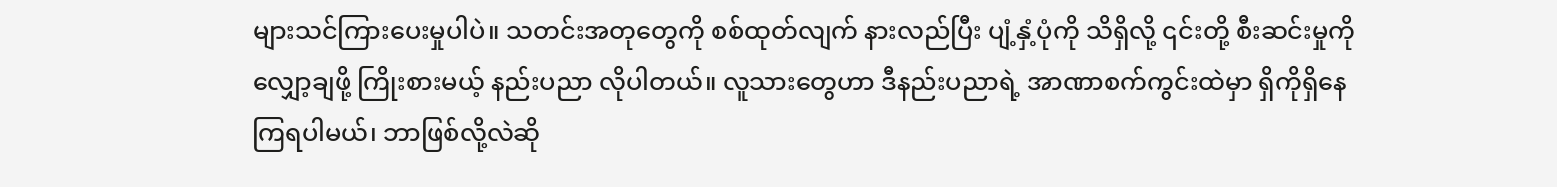များသင်ကြားပေးမှုပါပဲ။ သတင်းအတုတွေကို စစ်ထုတ်လျက် နားလည်ပြီး ပျံ့နှံ့ပုံကို သိရှိလို့ ၎င်းတို့ စီးဆင်းမှုကို လျှော့ချဖို့ ကြိုးစားမယ့် နည်းပညာ လိုပါတယ်။ လူသားတွေဟာ ဒီနည်းပညာရဲ့ အာဏာစက်ကွင်းထဲမှာ ရှိကိုရှိနေကြရပါမယ်၊ ဘာဖြစ်လို့လဲဆို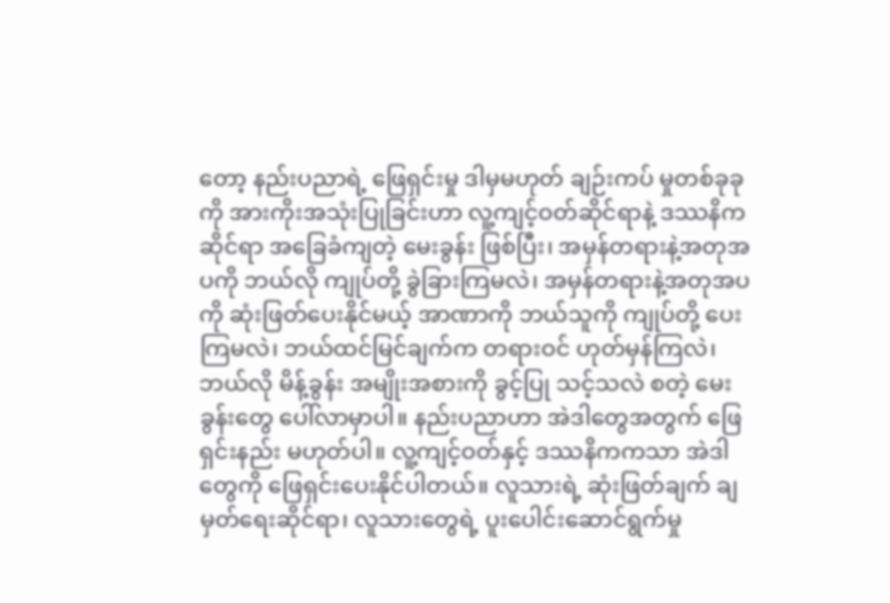တော့ နည်းပညာရဲ့ ဖြေရှင်းမှု ဒါမှမဟုတ် ချဉ်းကပ် မှုတစ်ခုခုကို အားကိုးအသုံးပြုခြင်းဟာ လူ့ကျင့်ဝတ်ဆိုင်ရာနဲ့ ဒဿနိကဆိုင်ရာ အခြေခံကျတဲ့ မေးခွန်း ဖြစ်ပြီး၊ အမှန်တရားနဲ့အတုအပကို ဘယ်လို ကျုပ်တို့ ခွဲခြားကြမလဲ၊ အမှန်တရားနဲ့အတုအပကို ဆုံးဖြတ်ပေးနိုင်မယ့် အာဏာကို ဘယ်သူကို ကျုပ်တို့ ပေးကြမလဲ၊ ဘယ်ထင်မြင်ချက်က တရားဝင် ဟုတ်မှန်ကြလဲ၊ ဘယ်လို မိန့်ခွန်း အမျိုးအစားကို ခွင့်ပြု သင့်သလဲ စတဲ့ မေးခွန်းတွေ ပေါ်လာမှာပါ။ နည်းပညာဟာ အဲဒါတွေအတွက် ဖြေရှင်းနည်း မဟုတ်ပါ။ လူ့ကျင့်ဝတ်နှင့် ဒဿနိကကသာ အဲဒါတွေကို ဖြေရှင်းပေးနိုင်ပါတယ်။ လူသားရဲ့ ဆုံးဖြတ်ချက် ချမှတ်ရေးဆိုင်ရာ၊ လူသားတွေရဲ့ ပူးပေါင်းဆောင်ရွက်မှု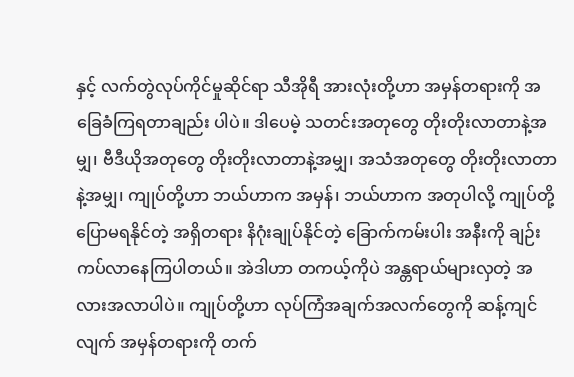နှင့် လက်တွဲလုပ်ကိုင်မှုဆိုင်ရာ သီအိုရီ အားလုံးတို့ဟာ အမှန်တရားကို အခြေခံကြရတာချည်း ပါပဲ။ ဒါပေမဲ့ သတင်းအတုတွေ တိုးတိုးလာတာနဲ့အမျှ၊ ဗီဒီယိုအတုတွေ တိုးတိုးလာတာနဲ့အမျှ၊ အသံအတုတွေ တိုးတိုးလာတာနဲ့အမျှ၊ ကျုပ်တို့ဟာ ဘယ်ဟာက အမှန်၊ ဘယ်ဟာက အတုပါလို့ ကျုပ်တို့ ပြောမရနိုင်တဲ့ အရှိတရား နိဂုံးချုပ်နိုင်တဲ့ ခြောက်ကမ်းပါး အနီးကို ချဉ်းကပ်လာနေကြပါတယ်။ အဲဒါဟာ တကယ့်ကိုပဲ အန္တရာယ်များလှတဲ့ အလားအလာပါပဲ။ ကျုပ်တို့ဟာ လုပ်ကြံအချက်အလက်တွေကို ဆန့်ကျင်လျက် အမှန်တရားကို တက်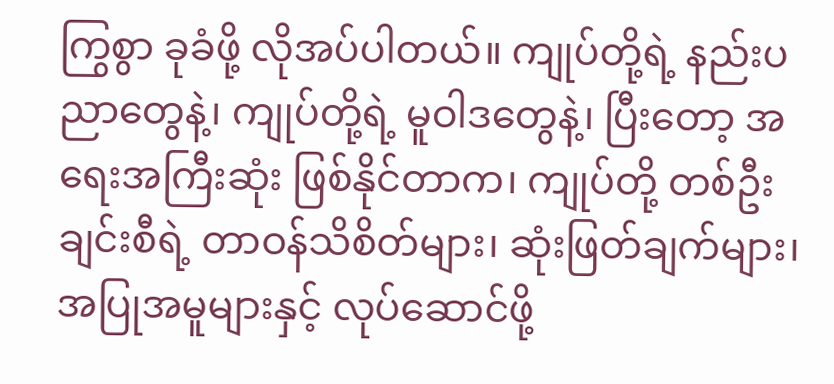ကြွစွာ ခုခံဖို့ လိုအပ်ပါတယ်။ ကျုပ်တို့ရဲ့ နည်းပညာတွေနဲ့၊ ကျုပ်တို့ရဲ့ မူဝါဒတွေနဲ့၊ ပြီးတော့ အရေးအကြီးဆုံး ဖြစ်နိုင်တာက၊ ကျုပ်တို့ တစ်ဦးချင်းစီရဲ့ တာဝန်သိစိတ်များ၊ ဆုံးဖြတ်ချက်များ၊ အပြုအမူများနှင့် လုပ်ဆောင်ဖို့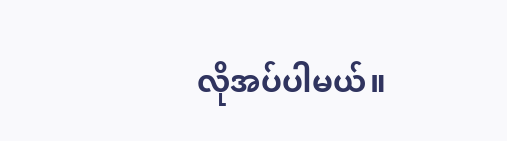လိုအပ်ပါမယ်။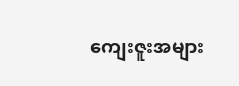ကျေးဇူးအများ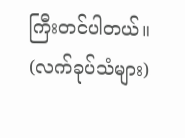ကြီးတင်ပါတယ်။ (လက်ခုပ်သံများ)